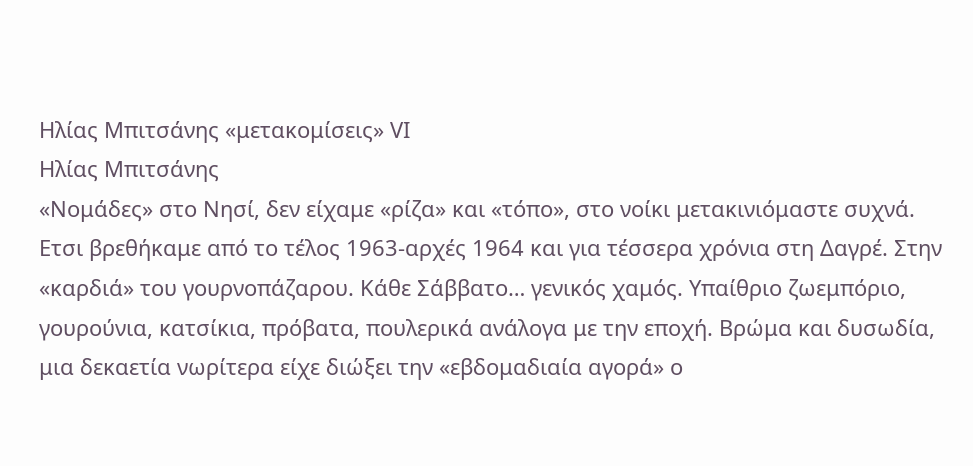Ηλίας Μπιτσάνης «μετακομίσεις» VΙ
Ηλίας Μπιτσάνης
«Νομάδες» στο Νησί, δεν είχαμε «ρίζα» και «τόπο», στο νοίκι μετακινιόμαστε συχνά. Ετσι βρεθήκαμε από το τέλος 1963-αρχές 1964 και για τέσσερα χρόνια στη Δαγρέ. Στην «καρδιά» του γουρνοπάζαρου. Κάθε Σάββατο… γενικός χαμός. Υπαίθριο ζωεμπόριο, γουρούνια, κατσίκια, πρόβατα, πουλερικά ανάλογα με την εποχή. Βρώμα και δυσωδία, μια δεκαετία νωρίτερα είχε διώξει την «εβδομαδιαία αγορά» ο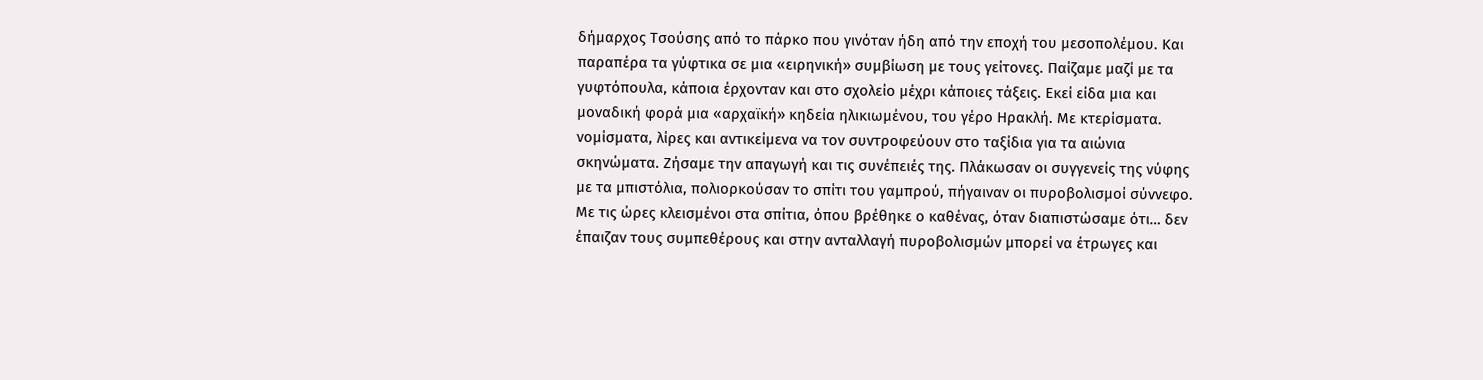δήμαρχος Τσούσης από το πάρκο που γινόταν ήδη από την εποχή του μεσοπολέμου. Και παραπέρα τα γύφτικα σε μια «ειρηνική» συμβίωση με τους γείτονες. Παίζαμε μαζί με τα γυφτόπουλα, κάποια έρχονταν και στο σχολείο μέχρι κάποιες τάξεις. Εκεί είδα μια και μοναδική φορά μια «αρχαϊκή» κηδεία ηλικιωμένου, του γέρο Ηρακλή. Με κτερίσματα. νομίσματα, λίρες και αντικείμενα να τον συντροφεύουν στο ταξίδια για τα αιώνια σκηνώματα. Ζήσαμε την απαγωγή και τις συνέπειές της. Πλάκωσαν οι συγγενείς της νύφης με τα μπιστόλια, πολιορκούσαν το σπίτι του γαμπρού, πήγαιναν οι πυροβολισμοί σύννεφο. Με τις ώρες κλεισμένοι στα σπίτια, όπου βρέθηκε ο καθένας, όταν διαπιστώσαμε ότι… δεν έπαιζαν τους συμπεθέρους και στην ανταλλαγή πυροβολισμών μπορεί να έτρωγες και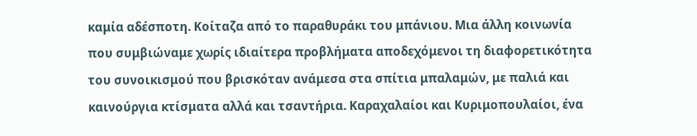καμία αδέσποτη. Κοίταζα από το παραθυράκι του μπάνιου. Μια άλλη κοινωνία που συμβιώναμε χωρίς ιδιαίτερα προβλήματα αποδεχόμενοι τη διαφορετικότητα του συνοικισμού που βρισκόταν ανάμεσα στα σπίτια μπαλαμών, με παλιά και καινούργια κτίσματα αλλά και τσαντήρια. Καραχαλαίοι και Κυριμοπουλαίοι, ένα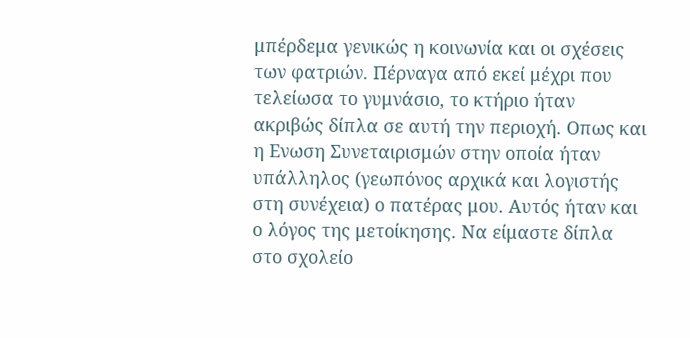μπέρδεμα γενικώς η κοινωνία και οι σχέσεις των φατριών. Πέρναγα από εκεί μέχρι που τελείωσα το γυμνάσιο, το κτήριο ήταν ακριβώς δίπλα σε αυτή την περιοχή. Οπως και η Ενωση Συνεταιρισμών στην οποία ήταν υπάλληλος (γεωπόνος αρχικά και λογιστής στη συνέχεια) ο πατέρας μου. Αυτός ήταν και ο λόγος της μετοίκησης. Να είμαστε δίπλα στο σχολείο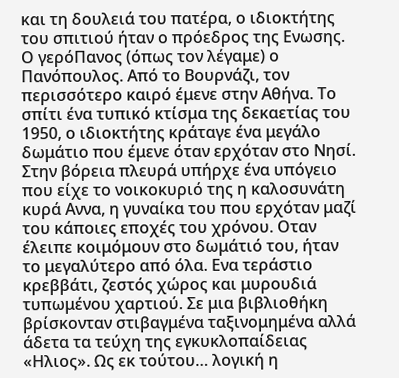και τη δουλειά του πατέρα, ο ιδιοκτήτης του σπιτιού ήταν ο πρόεδρος της Ενωσης. Ο γερόΠανος (όπως τον λέγαμε) ο Πανόπουλος. Από το Βουρνάζι, τον περισσότερο καιρό έμενε στην Αθήνα. Το σπίτι ένα τυπικό κτίσμα της δεκαετίας του 1950, ο ιδιοκτήτης κράταγε ένα μεγάλο δωμάτιο που έμενε όταν ερχόταν στο Νησί. Στην βόρεια πλευρά υπήρχε ένα υπόγειο που είχε το νοικοκυριό της η καλοσυνάτη κυρά Αννα, η γυναίκα του που ερχόταν μαζί του κάποιες εποχές του χρόνου. Οταν έλειπε κοιμόμουν στο δωμάτιό του, ήταν το μεγαλύτερο από όλα. Ενα τεράστιο κρεββάτι, ζεστός χώρος και μυρουδιά τυπωμένου χαρτιού. Σε μια βιβλιοθήκη βρίσκονταν στιβαγμένα ταξινομημένα αλλά άδετα τα τεύχη της εγκυκλοπαίδειας «Ηλιος». Ως εκ τούτου… λογική η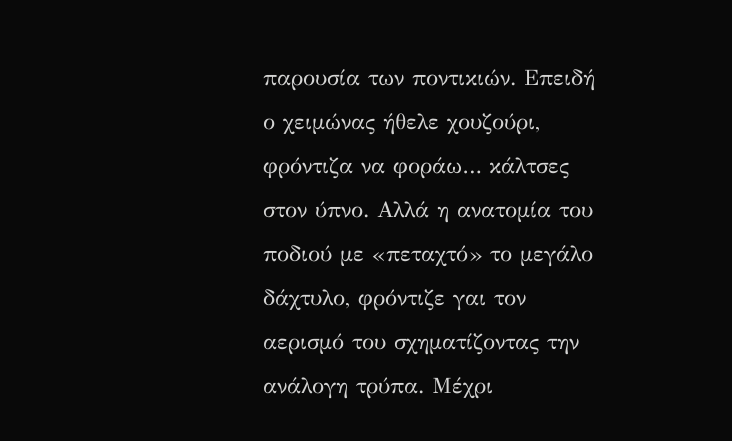παρουσία των ποντικιών. Επειδή ο χειμώνας ήθελε χουζούρι, φρόντιζα να φοράω… κάλτσες στον ύπνο. Αλλά η ανατομία του ποδιού με «πεταχτό» το μεγάλο δάχτυλο, φρόντιζε γαι τον αερισμό του σχηματίζοντας την ανάλογη τρύπα. Μέχρι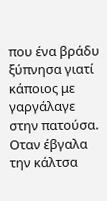που ένα βράδυ ξύπνησα γιατί κάποιος με γαργάλαγε στην πατούσα. Οταν έβγαλα την κάλτσα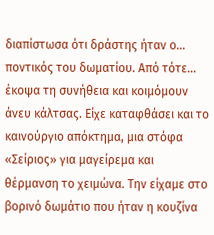διαπίστωσα ότι δράστης ήταν ο… ποντικός του δωματίου. Από τότε… έκοψα τη συνήθεια και κοιμόμουν άνευ κάλτσας. Είχε καταφθάσει και το καινούργιο απόκτημα, μια στόφα «Σείριος» για μαγείρεμα και θέρμανση το χειμώνα. Την είχαμε στο βορινό δωμάτιο που ήταν η κουζίνα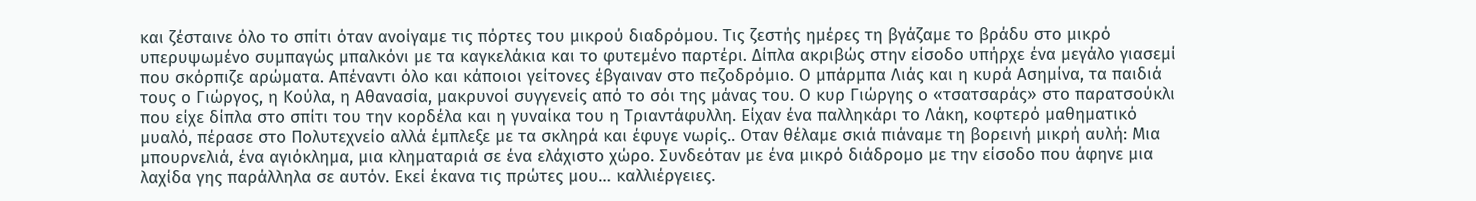και ζέσταινε όλο το σπίτι όταν ανοίγαμε τις πόρτες του μικρού διαδρόμου. Τις ζεστής ημέρες τη βγάζαμε το βράδυ στο μικρό υπερυψωμένο συμπαγώς μπαλκόνι με τα καγκελάκια και το φυτεμένο παρτέρι. Δίπλα ακριβώς στην είσοδο υπήρχε ένα μεγάλο γιασεμί που σκόρπιζε αρώματα. Απέναντι όλο και κάποιοι γείτονες έβγαιναν στο πεζοδρόμιο. Ο μπάρμπα Λιάς και η κυρά Ασημίνα, τα παιδιά τους ο Γιώργος, η Κούλα, η Αθανασία, μακρυνοί συγγενείς από το σόι της μάνας του. Ο κυρ Γιώργης ο «τσατσαράς» στο παρατσούκλι που είχε δίπλα στο σπίτι του την κορδέλα και η γυναίκα του η Τριαντάφυλλη. Είχαν ένα παλληκάρι το Λάκη, κοφτερό μαθηματικό μυαλό, πέρασε στο Πολυτεχνείο αλλά έμπλεξε με τα σκληρά και έφυγε νωρίς.. Οταν θέλαμε σκιά πιάναμε τη βορεινή μικρή αυλή: Μια μπουρνελιά, ένα αγιόκλημα, μια κληματαριά σε ένα ελάχιστο χώρο. Συνδεόταν με ένα μικρό διάδρομο με την είσοδο που άφηνε μια λαχίδα γης παράλληλα σε αυτόν. Εκεί έκανα τις πρώτες μου… καλλιέργειες.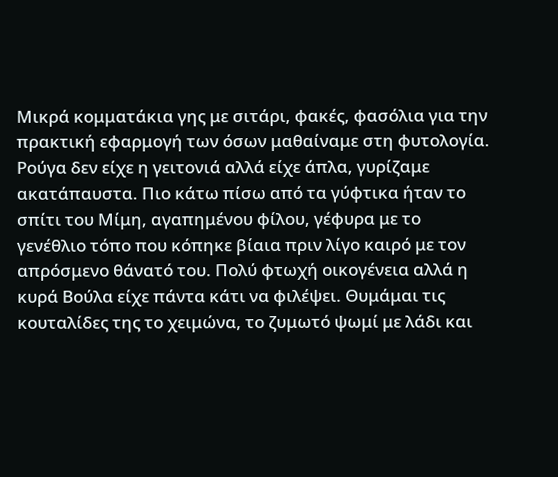Μικρά κομματάκια γης με σιτάρι, φακές, φασόλια για την πρακτική εφαρμογή των όσων μαθαίναμε στη φυτολογία. Ρούγα δεν είχε η γειτονιά αλλά είχε άπλα, γυρίζαμε ακατάπαυστα. Πιο κάτω πίσω από τα γύφτικα ήταν το σπίτι του Μίμη, αγαπημένου φίλου, γέφυρα με το γενέθλιο τόπο που κόπηκε βίαια πριν λίγο καιρό με τον απρόσμενο θάνατό του. Πολύ φτωχή οικογένεια αλλά η κυρά Βούλα είχε πάντα κάτι να φιλέψει. Θυμάμαι τις κουταλίδες της το χειμώνα, το ζυμωτό ψωμί με λάδι και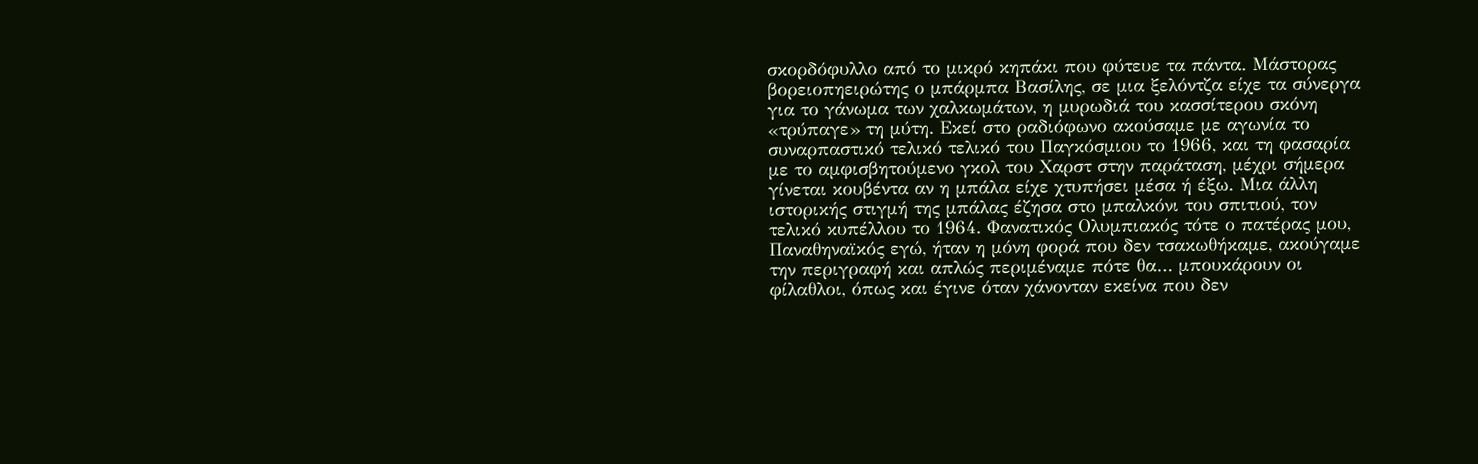σκορδόφυλλο από το μικρό κηπάκι που φύτευε τα πάντα. Μάστορας βορειοπηειρώτης ο μπάρμπα Βασίλης, σε μια ξελόντζα είχε τα σύνεργα για το γάνωμα των χαλκωμάτων, η μυρωδιά του κασσίτερου σκόνη «τρύπαγε» τη μύτη. Εκεί στο ραδιόφωνο ακούσαμε με αγωνία το συναρπαστικό τελικό τελικό του Παγκόσμιου το 1966, και τη φασαρία με το αμφισβητούμενο γκολ του Χαρστ στην παράταση, μέχρι σήμερα γίνεται κουβέντα αν η μπάλα είχε χτυπήσει μέσα ή έξω. Μια άλλη ιστορικής στιγμή της μπάλας έζησα στο μπαλκόνι του σπιτιού, τον τελικό κυπέλλου το 1964. Φανατικός Ολυμπιακός τότε ο πατέρας μου, Παναθηναϊκός εγώ, ήταν η μόνη φορά που δεν τσακωθήκαμε, ακούγαμε την περιγραφή και απλώς περιμέναμε πότε θα… μπουκάρουν οι φίλαθλοι, όπως και έγινε όταν χάνονταν εκείνα που δεν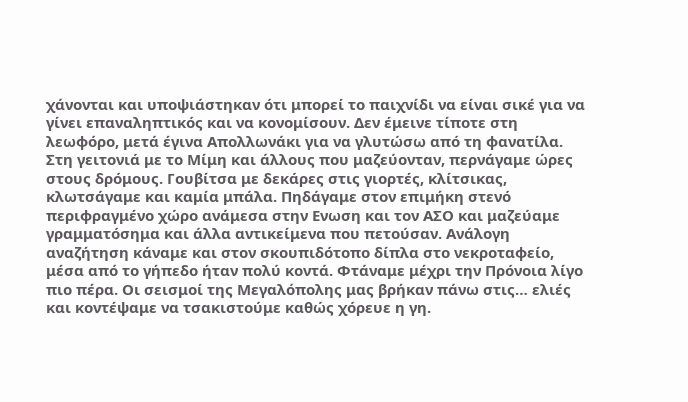χάνονται και υποψιάστηκαν ότι μπορεί το παιχνίδι να είναι σικέ για να γίνει επαναληπτικός και να κονομίσουν. Δεν έμεινε τίποτε στη λεωφόρο, μετά έγινα Απολλωνάκι για να γλυτώσω από τη φανατίλα. Στη γειτονιά με το Μίμη και άλλους που μαζεύονταν, περνάγαμε ώρες στους δρόμους. Γουβίτσα με δεκάρες στις γιορτές, κλίτσικας, κλωτσάγαμε και καμία μπάλα. Πηδάγαμε στον επιμήκη στενό περιφραγμένο χώρο ανάμεσα στην Ενωση και τον ΑΣΟ και μαζεύαμε γραμματόσημα και άλλα αντικείμενα που πετούσαν. Ανάλογη αναζήτηση κάναμε και στον σκουπιδότοπο δίπλα στο νεκροταφείο, μέσα από το γήπεδο ήταν πολύ κοντά. Φτάναμε μέχρι την Πρόνοια λίγο πιο πέρα. Οι σεισμοί της Μεγαλόπολης μας βρήκαν πάνω στις… ελιές και κοντέψαμε να τσακιστούμε καθώς χόρευε η γη.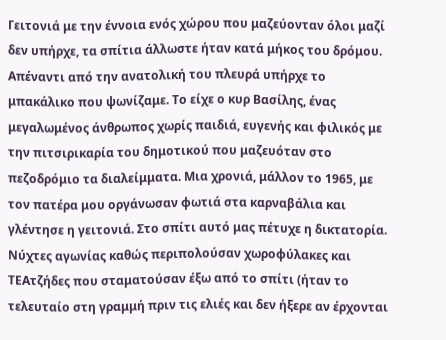Γειτονιά με την έννοια ενός χώρου που μαζεύονταν όλοι μαζί δεν υπήρχε, τα σπίτια άλλωστε ήταν κατά μήκος του δρόμου. Απέναντι από την ανατολική του πλευρά υπήρχε το μπακάλικο που ψωνίζαμε. Το είχε ο κυρ Βασίλης, ένας μεγαλωμένος άνθρωπος χωρίς παιδιά, ευγενής και φιλικός με την πιτσιρικαρία του δημοτικού που μαζευόταν στο πεζοδρόμιο τα διαλείμματα. Μια χρονιά, μάλλον το 1965, με τον πατέρα μου οργάνωσαν φωτιά στα καρναβάλια και γλέντησε η γειτονιά. Στο σπίτι αυτό μας πέτυχε η δικτατορία. Νύχτες αγωνίας καθώς περιπολούσαν χωροφύλακες και ΤΕΑτζήδες που σταματούσαν έξω από το σπίτι (ήταν το τελευταίο στη γραμμή πριν τις ελιές και δεν ήξερε αν έρχονται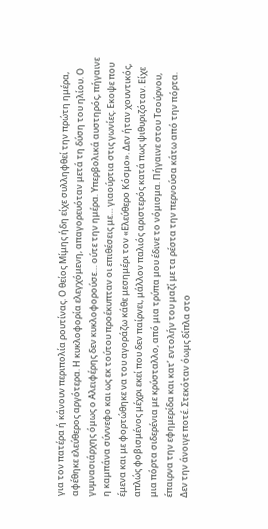για τον πατέρα ή κάνουν περιπολία ρουτίνας. Ο θείος Μίμης ήδη είχε συλληφθεί την πρώτη ημέρα, αφέθηκε ελεύθερος αργότερα. Η κυκλοφορία ελεγχόμενη, απαγορευόταν μετά τη δύση του ηλίου. Ο γυμνασιάρχης όμως ο Αλειφέρης δεν κυκλοφορούσε… ούτε την ημέρα. Υπερβολικά αυστηρός, πήγαινε η καμπάνα σύννεφο και ως εκ τούτου προέκυπταν οι επιθέσεις με… γιαούρτια στις γωνίες. Εκοψε που έμενα και με φορτώθηκε να του αγοράζω κάθε μεσημέρι τον «Ελεύθερο Κόσμο». Δεν ήταν χουντικός, απλώς φοβισμένος μέχρι εκεί που δεν παίρνει, μάλλον παλιός αριστερός κατά πως ψιθυριζόταν. Είχε μια πόρτα σιδερένια με κρύσταλλο, από μια τρύπα μου έδινε το νόμισμα. Πήγαινε στου Τσούρνου, έπαιρνα την εφημερίδα και κατ’ εντολήν του μαζί με τα ρέστα την περνούσα κάτω από την πόρτα. Δεν την άνοιγε ποτέ. Στεκόταν όωμς δίπλα στο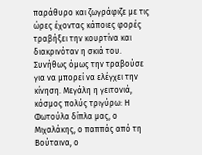παράθυρο και ζωγράφιζε με τις ώρες έχοντας κάποιες φορές τραβήξει την κουρτίνα και διακρινόταν η σκιά του. Συνήθως όμως την τραβούσε για να μπορεί να ελέγχει την κίνηση. Μεγάλη η γειτονιά, κόσμος πολύς τριγύρω: Η Φωτούλα δίπλα μας, ο Μιχαλάκης, ο παππάς από τη Βούταινα, ο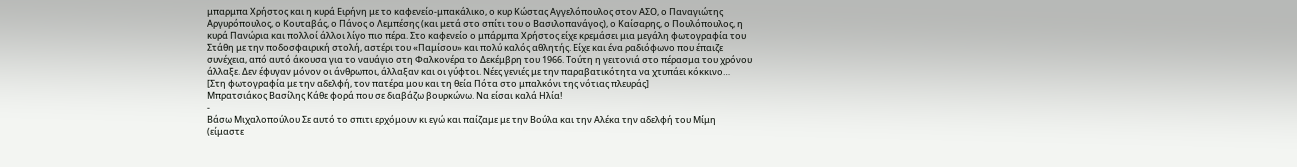μπαρμπα Χρήστος και η κυρά Ειρήνη με το καφενείο-μπακάλικο, ο κυρ Κώστας Αγγελόπουλος στον ΑΣΟ, ο Παναγιώτης Αργυρόπουλος, ο Κουταβάς, ο Πάνος ο Λεμπέσης (και μετά στο σπίτι του ο Βασιλοπανάγος), ο Καίσαρης, ο Πουλόπουλος, η κυρά Πανώρια και πολλοί άλλοι λίγο πιο πέρα. Στο καφενείο ο μπάρμπα Χρήστος είχε κρεμάσει μια μεγάλη φωτογραφία του Στάθη με την ποδοσφαιρική στολή, αστέρι του «Παμίσου» και πολύ καλός αθλητής. Είχε και ένα ραδιόφωνο που έπαιζε συνέχεια, από αυτό άκουσα για το ναυάγιο στη Φαλκονέρα το Δεκέμβρη του 1966. Τούτη η γειτονιά στο πέρασμα του χρόνου άλλαξε. Δεν έφυγαν μόνον οι άνθρωποι, άλλαξαν και οι γύφτοι. Νέες γενιές με την παραβατικότητα να χτυπάει κόκκινο…
[Στη φωτογραφία με την αδελφή, τον πατέρα μου και τη θεία Πότα στο μπαλκόνι της νότιας πλευράς]
Μπρατσιάκος Βασίλης Κάθε φορά που σε διαβάζω βουρκώνω. Να είσαι καλά Ηλία!
-
Βάσω Μιχαλοπούλου Σε αυτό το σπιτι ερχόμουν κι εγώ και παίζαμε με την Βούλα και την Αλέκα την αδελφή του Μίμη (είμαστε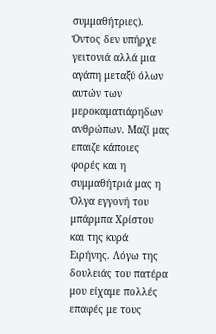συμμαθήτριες). Όντος δεν υπήρχε γειτονιά αλλά μια αγάπη μεταξύ όλων αυτών των μεροκαματιάρηδων ανθρώπων. Μαζί μας επαιζε κάποιες φορές και η συμμαθήτριά μας η Όλγα εγγονή του μπάρμπα Χρίστου και της κυρά Ειρήνης. Λόγω της δουλειάς του πατέρα μου είχαμε πολλές επαφές με τους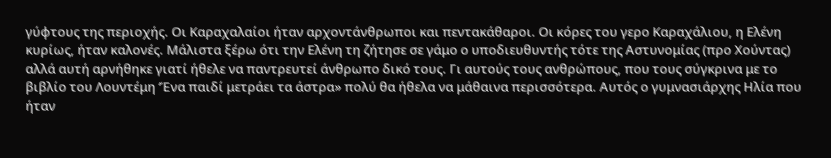γύφτους της περιοχής. Οι Καραχαλαίοι ήταν αρχοντάνθρωποι και πεντακάθαροι. Οι κόρες του γερο Καραχάλιου, η Ελένη κυρίως, ήταν καλονές. Μάλιστα ξέρω ότι την Ελένη τη ζήτησε σε γάμο ο υποδιευθυντής τότε της Αστυνομίας (προ Χούντας) αλλά αυτή αρνήθηκε γιατί ήθελε να παντρευτεί άνθρωπο δικό τους. Γι αυτούς τους ανθρώπους, που τους σύγκρινα με το βιβλίο του Λουντέμη ‘Ένα παιδί μετράει τα άστρα» πολύ θα ήθελα να μάθαινα περισσότερα. Αυτός ο γυμνασιάρχης Ηλία που ήταν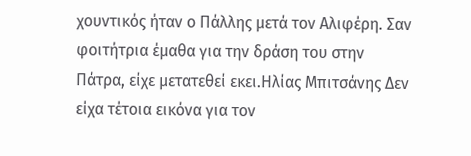χουντικός ήταν ο Πάλλης μετά τον Αλιφέρη. Σαν φοιτήτρια έμαθα για την δράση του στην Πάτρα, είχε μετατεθεί εκει.Ηλίας Μπιτσάνης Δεν είχα τέτοια εικόνα για τον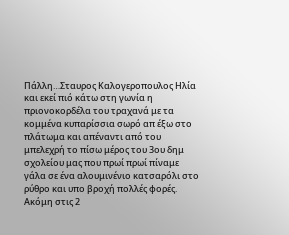Πάλλη…Σταυρος Καλογεροπουλος Ηλία και εκεί πιό κάτω στη γωνία η πριονοκορδέλα του τραχανά με τα κομμένα κυπαρίσσια σωρό απ έξω στο πλάτωμα και απέναντι από του μπελεχρή το πίσω μέρος του 3ου δημ σχολείου μας που πρωί πρωί πίναμε γάλα σε ένα αλουμινένιο κατσαρόλι στο ρύθρο και υπο βροχή πολλές φορές.
Ακόμη στις 2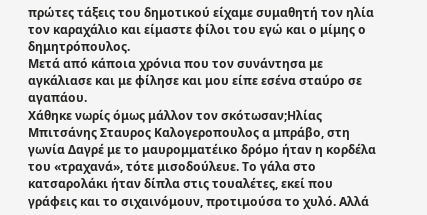πρώτες τάξεις του δημοτικού είχαμε συμαθητή τον ηλία τον καραχάλιο και είμαστε φίλοι του εγώ και ο μίμης ο δημητρόπουλος.
Μετά από κάποια χρόνια που τον συνάντησα με αγκάλιασε και με φίλησε και μου είπε εσένα σταύρο σε αγαπάου.
Χάθηκε νωρίς όμως μάλλον τον σκότωσαν;Ηλίας Μπιτσάνης Σταυρος Καλογεροπουλος α μπράβο, στη γωνία Δαγρέ με το μαυρομματέικο δρόμο ήταν η κορδέλα του «τραχανά», τότε μισοδούλευε. Το γάλα στο κατσαρολάκι ήταν δίπλα στις τουαλέτες, εκεί που γράφεις και το σιχαινόμουν, προτιμούσα το χυλό. Αλλά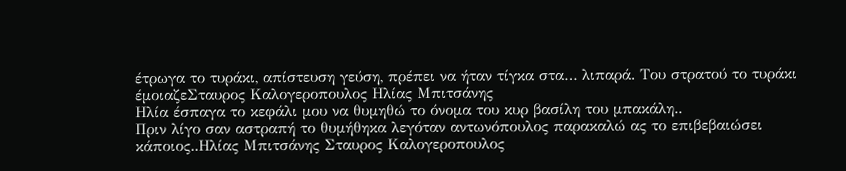έτρωγα το τυράκι, απίστευση γεύση, πρέπει να ήταν τίγκα στα… λιπαρά. Του στρατού το τυράκι έμοιαζεΣταυρος Καλογεροπουλος Ηλίας Μπιτσάνης
Ηλία έσπαγα το κεφάλι μου να θυμηθώ το όνομα του κυρ βασίλη του μπακάλη..
Πριν λίγο σαν αστραπή το θυμήθηκα λεγόταν αντωνόπουλος παρακαλώ ας το επιβεβαιώσει κάποιος..Ηλίας Μπιτσάνης Σταυρος Καλογεροπουλος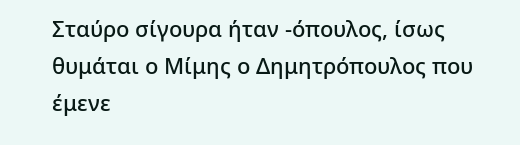Σταύρο σίγουρα ήταν -όπουλος, ίσως θυμάται ο Μίμης ο Δημητρόπουλος που έμενε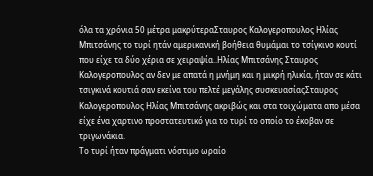όλα τα χρόνια 50 μέτρα μακρύτεραΣταυρος Καλογεροπουλος Ηλίας Μπιτσάνης το τυρί ητάν αμερικανική βοήθεια θυμάμαι το τσίγκινο κουτί που είχε τα δύο χέρια σε χειραψία..Ηλίας Μπιτσάνης Σταυρος Καλογεροπουλος αν δεν με απατά η μνήμη και η μικρή ηλικία, ήταν σε κάτι τσιγκινά κουτιά σαν εκείνα του πελτέ μεγάλης συσκευασίαςΣταυρος Καλογεροπουλος Ηλίας Μπιτσάνης ακριβώς και στα τοιχώματα απο μέσα είχε ένα χαρτινο προστατευτικό για το τυρί το οποίο το έκοβαν σε τριγωνάκια.
Το τυρί ήταν πράγματι νόστιμο ωραίο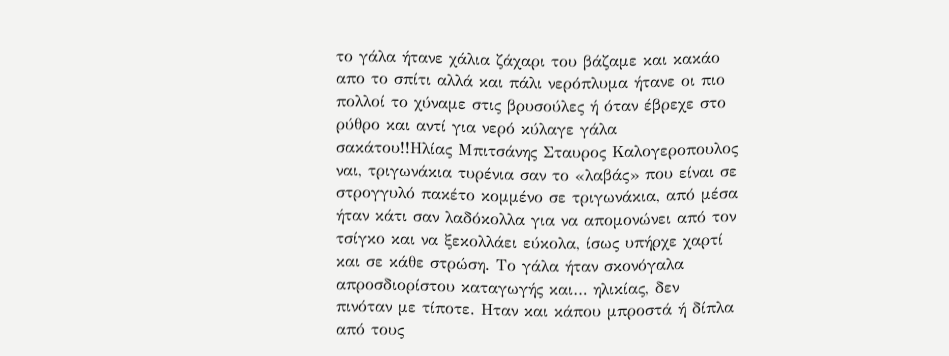το γάλα ήτανε χάλια ζάχαρι του βάζαμε και κακάο απο το σπίτι αλλά και πάλι νερόπλυμα ήτανε οι πιο πολλοί το χύναμε στις βρυσούλες ή όταν έβρεχε στο ρύθρο και αντί για νερό κύλαγε γάλα σακάτου!!Ηλίας Μπιτσάνης Σταυρος Καλογεροπουλος ναι, τριγωνάκια τυρένια σαν το «λαβάς» που είναι σε στρογγυλό πακέτο κομμένο σε τριγωνάκια, από μέσα ήταν κάτι σαν λαδόκολλα για να απομονώνει από τον τσίγκο και να ξεκολλάει εύκολα, ίσως υπήρχε χαρτί και σε κάθε στρώση. Το γάλα ήταν σκονόγαλα απροσδιορίστου καταγωγής και… ηλικίας, δεν πινόταν με τίποτε. Ηταν και κάπου μπροστά ή δίπλα από τους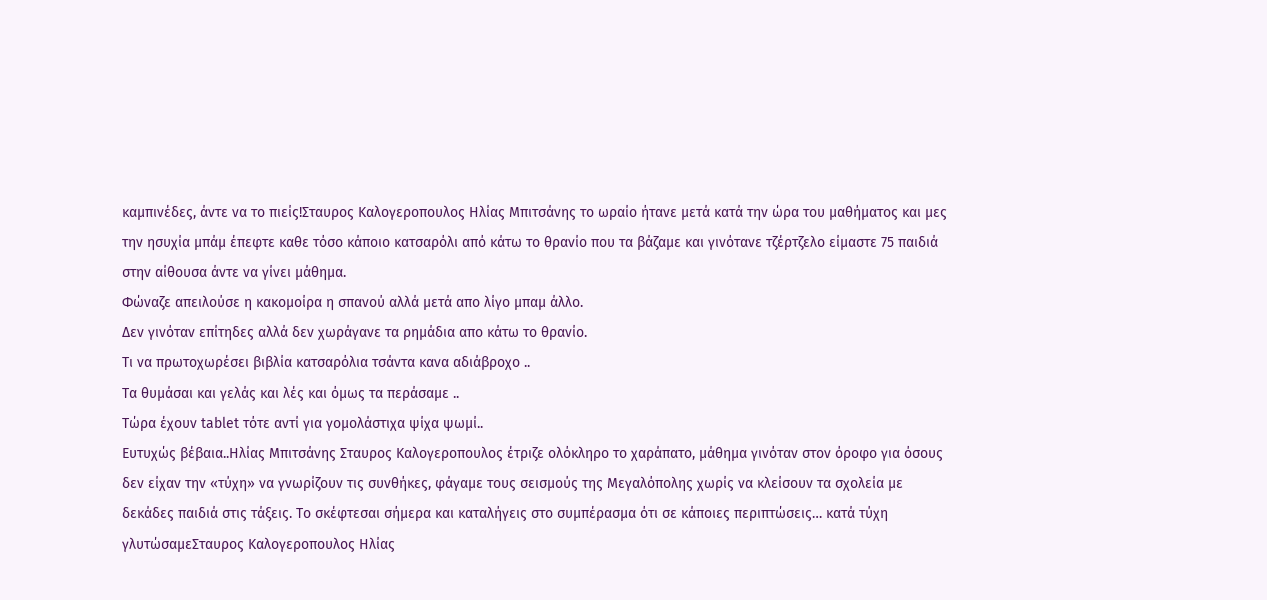καμπινέδες, άντε να το πιείς!Σταυρος Καλογεροπουλος Ηλίας Μπιτσάνης το ωραίο ήτανε μετά κατά την ώρα του μαθήματος και μες την ησυχία μπάμ έπεφτε καθε τόσο κάποιο κατσαρόλι από κάτω το θρανίο που τα βάζαμε και γινότανε τζέρτζελο είμαστε 75 παιδιά στην αίθουσα άντε να γίνει μάθημα.
Φώναζε απειλούσε η κακομοίρα η σπανού αλλά μετά απο λίγο μπαμ άλλο.
Δεν γινόταν επίτηδες αλλά δεν χωράγανε τα ρημάδια απο κάτω το θρανίο.
Τι να πρωτοχωρέσει βιβλία κατσαρόλια τσάντα κανα αδιάβροχο ..
Τα θυμάσαι και γελάς και λές και όμως τα περάσαμε ..
Τώρα έχουν tablet τότε αντί για γομολάστιχα ψίχα ψωμί..
Ευτυχώς βέβαια..Ηλίας Μπιτσάνης Σταυρος Καλογεροπουλος έτριζε ολόκληρο το χαράπατο, μάθημα γινόταν στον όροφο για όσους δεν είχαν την «τύχη» να γνωρίζουν τις συνθήκες, φάγαμε τους σεισμούς της Μεγαλόπολης χωρίς να κλείσουν τα σχολεία με δεκάδες παιδιά στις τάξεις. Το σκέφτεσαι σήμερα και καταλήγεις στο συμπέρασμα ότι σε κάποιες περιπτώσεις… κατά τύχη γλυτώσαμεΣταυρος Καλογεροπουλος Ηλίας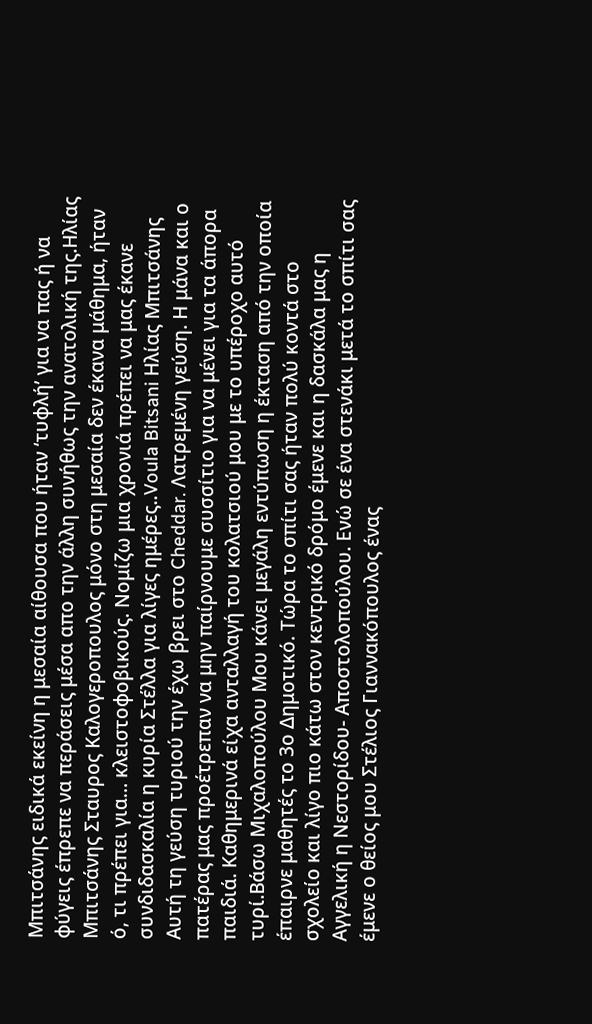Μπιτσάνης ειδικά εκείνη η μεσαία αίθουσα που ήταν ‘τυφλή’ για να πας ή να φύγεις έπρεπε να περάσεις μέσα απο την άλλη συνήθως την ανατολική της.Ηλίας Μπιτσάνης Σταυρος Καλογεροπουλος μόνο στη μεσαία δεν έκανα μάθημα, ήταν ό, τι πρέπει για… κλειστοφοβικούς. Νομίζω μια χρονιά πρέπει να μας έκανε συνδιδασκαλία η κυρία Στέλλα για λίγες ημέρες..Voula Bitsani Ηλίας Μπιτσάνης Αυτή τη γεύση τυριού την έχω βρει στο Cheddar. Λατρεμένη γεύση. Η μάνα και ο πατέρας μας προέτρεπαν να μην παίρνουμε συσσίτιο για να μένει για τα άπορα παιδιά. Καθημερινά είχα ανταλλαγή του κολατσιού μου με το υπέροχο αυτό τυρί.Βάσω Μιχαλοπούλου Μου κάνει μεγάλη εντύπωση η έκταση από την οποία έπαιρνε μαθητές το 3ο Δημοτικό. Τώρα το σπίτι σας ήταν πολύ κοντά στο σχολείο και λίγο πιο κάτω στον κεντρικό δρόμο έμενε και η δασκάλα μας η Αγγελική η Νεστορίδου- Αποστολοπούλου. Ενώ σε ένα στενάκι μετά το σπίτι σας έμενε ο θείος μου Στέλιος Γιαννακόπουλος ένας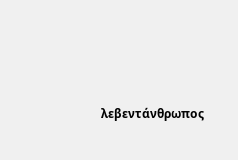λεβεντάνθρωπος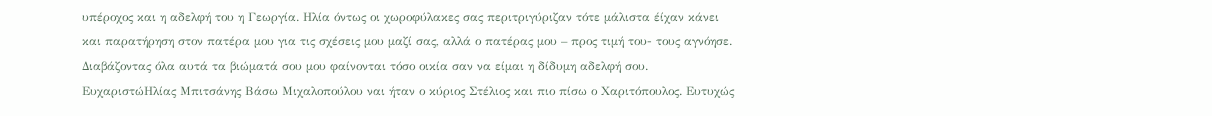υπέροχος και η αδελφή του η Γεωργία. Ηλία όντως οι χωροφύλακες σας περιτριγύριζαν τότε μάλιστα έίχαν κάνει και παρατήρηση στον πατέρα μου για τις σχέσεις μου μαζί σας, αλλά ο πατέρας μου – προς τιμή του- τους αγνόησε. Διαβάζοντας όλα αυτά τα βιώματά σου μου φαίνονται τόσο οικία σαν να είμαι η δίδυμη αδελφή σου. ΕυχαριστώΗλίας Μπιτσάνης Βάσω Μιχαλοπούλου ναι ήταν ο κύριος Στέλιος και πιο πίσω ο Χαριτόπουλος. Ευτυχώς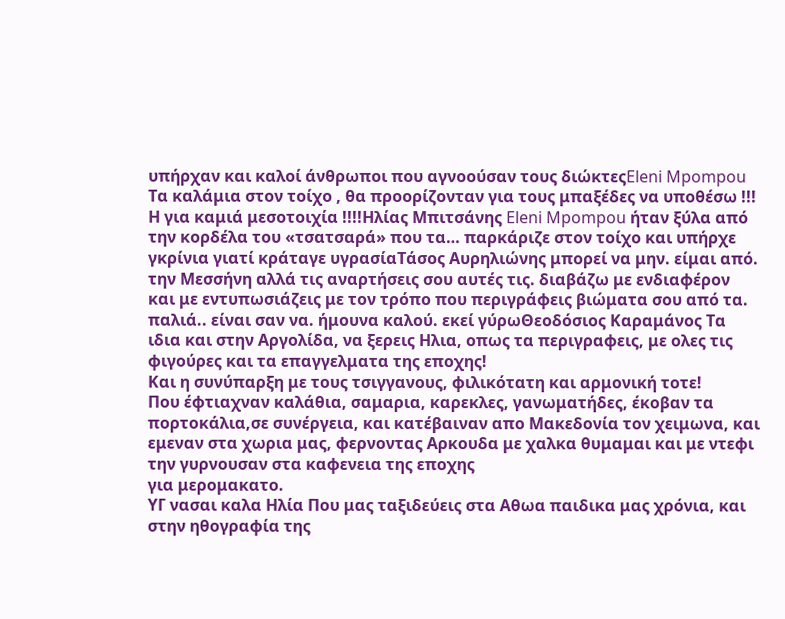υπήρχαν και καλοί άνθρωποι που αγνοούσαν τους διώκτεςEleni Mpompou Τα καλάμια στον τοίχο , θα προορίζονταν για τους μπαξέδες να υποθέσω !!!
Η για καμιά μεσοτοιχία !!!!Ηλίας Μπιτσάνης Eleni Mpompou ήταν ξύλα από την κορδέλα του «τσατσαρά» που τα… παρκάριζε στον τοίχο και υπήρχε γκρίνια γιατί κράταγε υγρασίαΤάσος Αυρηλιώνης μπορεί να μην. είμαι από. την Μεσσήνη αλλά τις αναρτήσεις σου αυτές τις. διαβάζω με ενδιαφέρον και με εντυπωσιάζεις με τον τρόπο που περιγράφεις βιώματα σου από τα. παλιά.. είναι σαν να. ήμουνα καλού. εκεί γύρωΘεοδόσιος Καραμάνος Τα ιδια και στην Αργολίδα, να ξερεις Ηλια, οπως τα περιγραφεις, με ολες τις φιγούρες και τα επαγγελματα της εποχης!
Και η συνύπαρξη με τους τσιγγανους, φιλικότατη και αρμονική τοτε!
Που έφτιαχναν καλάθια, σαμαρια, καρεκλες, γανωματήδες, έκοβαν τα πορτοκάλια,σε συνέργεια, και κατέβαιναν απο Μακεδονία τον χειμωνα, και εμεναν στα χωρια μας, φερνοντας Αρκουδα με χαλκα θυμαμαι και με ντεφι την γυρνουσαν στα καφενεια της εποχης
για μερομακατο.
ΥΓ νασαι καλα Ηλία Που μας ταξιδεύεις στα Αθωα παιδικα μας χρόνια, και στην ηθογραφία της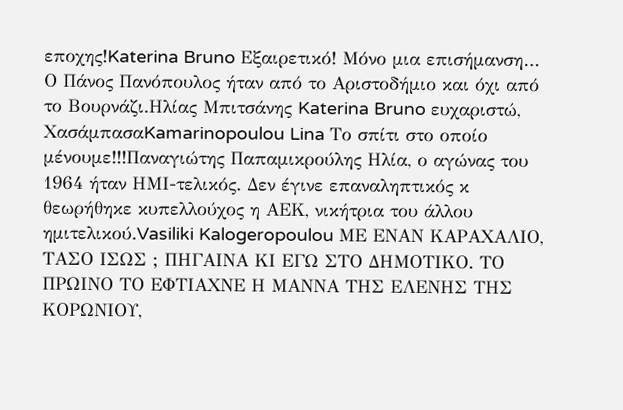εποχης!Katerina Bruno Εξαιρετικό! Μόνο μια επισήμανση… Ο Πάνος Πανόπουλος ήταν από το Αριστοδήμιο και όχι από το Βουρνάζι.Ηλίας Μπιτσάνης Katerina Bruno ευχαριστώ, ΧασάμπασαKamarinopoulou Lina Το σπίτι στο οποίο μένουμε!!!Παναγιώτης Παπαμικρούλης Ηλία, ο αγώνας του 1964 ήταν ΗΜΙ-τελικός. Δεν έγινε επαναληπτικός κ θεωρήθηκε κυπελλούχος η ΑΕΚ, νικήτρια του άλλου ημιτελικού.Vasiliki Kalogeropoulou ΜΕ ΕΝΑΝ ΚΑΡΑΧΑΛΙΟ, ΤΑΣΟ ΙΣΩΣ ; ΠΗΓΑΙΝΑ ΚΙ ΕΓΩ ΣΤΟ ΔΗΜΟΤΙΚΟ. ΤΟ ΠΡΩΙΝΟ ΤΟ ΕΦΤΙΑΧΝΕ Η ΜΑΝΝΑ ΤΗΣ ΕΛΕΝΗΣ ΤΗΣ ΚΟΡΩΝΙΟΥ,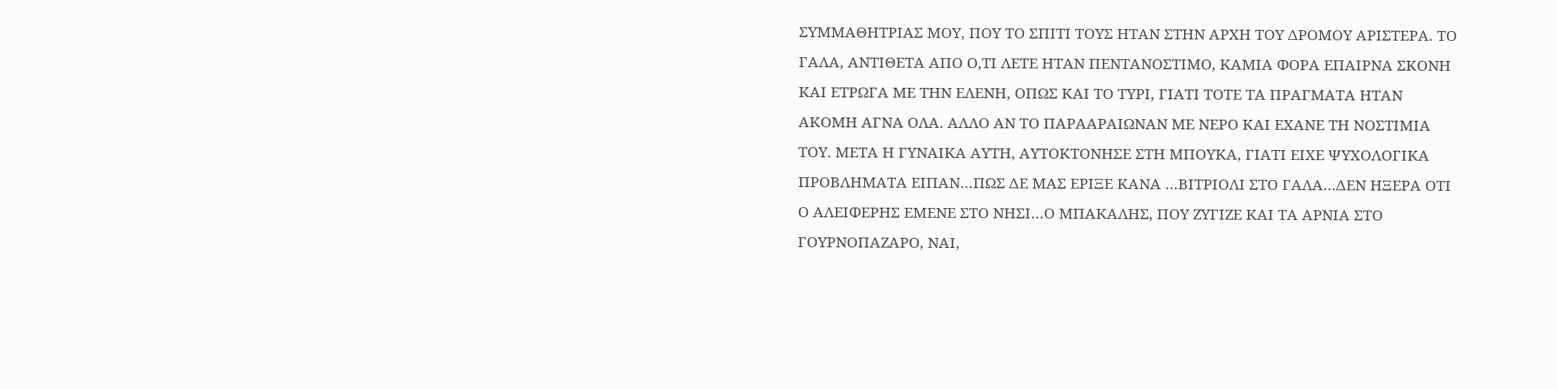ΣΥΜΜΑΘΗΤΡΙΑΣ ΜΟΥ, ΠΟΥ ΤΟ ΣΠΙΤΙ ΤΟΥΣ ΗΤΑΝ ΣΤΗΝ ΑΡΧΗ ΤΟΥ ΔΡΟΜΟΥ ΑΡΙΣΤΕΡΑ. ΤΟ ΓΑΛΑ, ΑΝΤΙΘΕΤΑ ΑΠΟ Ο,ΤΙ ΛΕΤΕ ΗΤΑΝ ΠΕΝΤΑΝΟΣΤΙΜΟ, ΚΑΜΙΑ ΦΟΡΑ ΕΠΑΙΡΝΑ ΣΚΟΝΗ ΚΑΙ ΕΤΡΩΓΑ ΜΕ ΤΗΝ ΕΛΕΝΗ, ΟΠΩΣ ΚΑΙ ΤΟ ΤΥΡΙ, ΓΙΑΤΙ ΤΟΤΕ ΤΑ ΠΡΑΓΜΑΤΑ ΗΤΑΝ ΑΚΟΜΗ ΑΓΝΑ ΟΛΑ. ΑΛΛΟ ΑΝ ΤΟ ΠΑΡΑΑΡΑΙΩΝΑΝ ΜΕ ΝΕΡΟ ΚΑΙ ΕΧΑΝΕ ΤΗ ΝΟΣΤΙΜΙΑ ΤΟΥ. ΜΕΤΑ Η ΓΥΝΑΙΚΑ ΑΥΤΗ, ΑΥΤΟΚΤΟΝΗΣΕ ΣΤΗ ΜΠΟΥΚΑ, ΓΙΑΤΙ ΕΙΧΕ ΨΥΧΟΛΟΓΙΚΑ ΠΡΟΒΛΗΜΑΤΑ ΕΙΠΑΝ…ΠΩΣ ΔΕ ΜΑΣ ΕΡΙΞΕ ΚΑΝΑ …ΒΙΤΡΙΟΛΙ ΣΤΟ ΓΑΛΑ…ΔΕΝ ΗΞΕΡΑ ΟΤΙ Ο ΑΛΕΙΦΕΡΗΣ ΕΜΕΝΕ ΣΤΟ ΝΗΣΙ…Ο ΜΠΑΚΑΛΗΣ, ΠΟΥ ΖΥΓΙΖΕ ΚΑΙ ΤΑ ΑΡΝΙΑ ΣΤΟ ΓΟΥΡΝΟΠΑΖΑΡΟ, ΝΑΙ,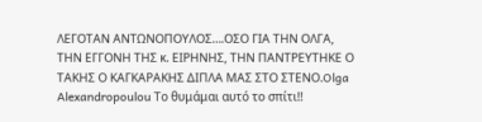ΛΕΓΟΤΑΝ ΑΝΤΩΝΟΠΟΥΛΟΣ….ΟΣΟ ΓΙΑ ΤΗΝ ΟΛΓΑ, ΤΗΝ ΕΓΓΟΝΗ ΤΗΣ κ. ΕΙΡΗΝΗΣ, ΤΗΝ ΠΑΝΤΡΕΥΤΗΚΕ Ο ΤΑΚΗΣ Ο ΚΑΓΚΑΡΑΚΗΣ ΔΙΠΛΑ ΜΑΣ ΣΤΟ ΣΤΕΝΟ.Olga Alexandropoulou Το θυμάμαι αυτό το σπίτι!!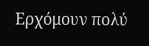Ερχόμουν πολύ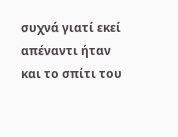συχνά γιατί εκεί απέναντι ήταν και το σπίτι του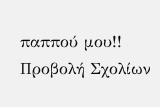παππού μου!!
Προβολή Σχολίων